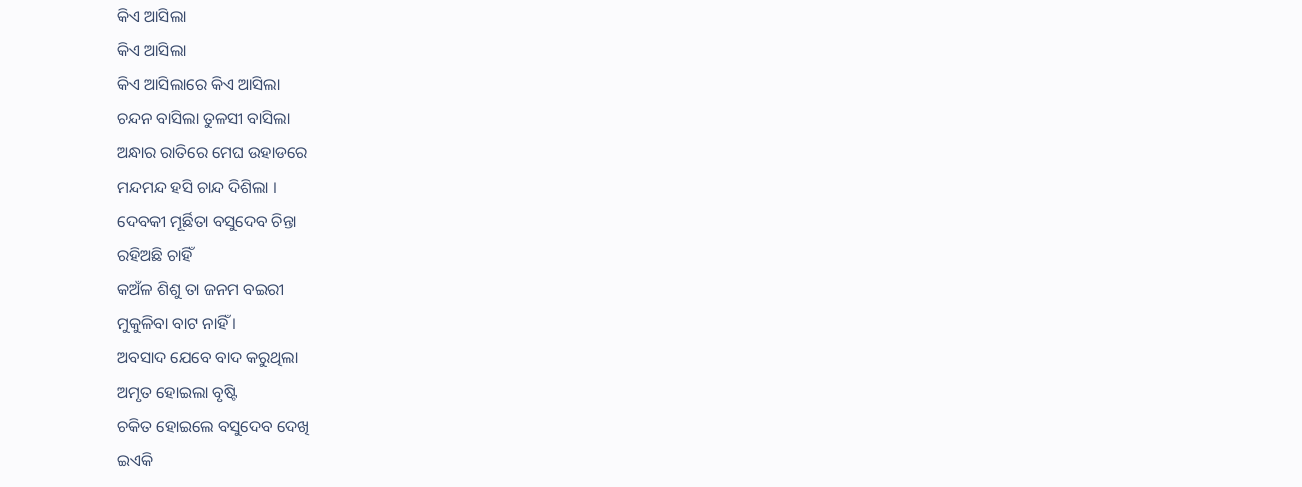କିଏ ଆସିଲା
କିଏ ଆସିଲା
କିଏ ଆସିଲାରେ କିଏ ଆସିଲା
ଚନ୍ଦନ ବାସିଲା ତୁଳସୀ ବାସିଲା
ଅନ୍ଧାର ରାତିରେ ମେଘ ଉହାଡରେ
ମନ୍ଦମନ୍ଦ ହସି ଚାନ୍ଦ ଦିଶିଲା ।
ଦେବକୀ ମୂର୍ଛିତା ବସୁଦେବ ଚିନ୍ତା
ରହିଅଛି ଚାହିଁ
କଅଁଳ ଶିଶୁ ତା ଜନମ ବଇରୀ
ମୁକୁଳିବା ବାଟ ନାହିଁ ।
ଅବସାଦ ଯେବେ ବାଦ କରୁଥିଲା
ଅମୃତ ହୋଇଲା ବୃଷ୍ଟି
ଚକିତ ହୋଇଲେ ବସୁଦେବ ଦେଖି
ଇଏକି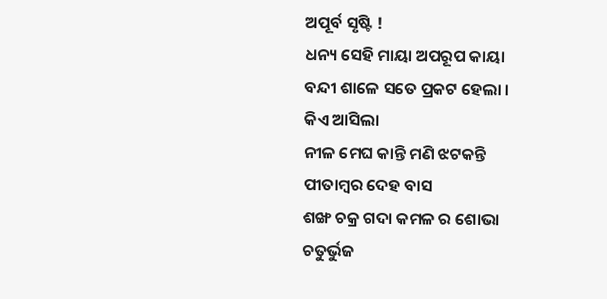ଅପୂର୍ବ ସୃଷ୍ଟି !
ଧନ୍ୟ ସେହି ମାୟା ଅପରୂପ କାୟା
ବନ୍ଦୀ ଶାଳେ ସତେ ପ୍ରକଟ ହେଲା ।
କିଏ ଆସିଲା
ନୀଳ ମେଘ କାନ୍ତି ମଣି ଝଟକନ୍ତି
ପୀତାମ୍ବର ଦେହ ବାସ
ଶଙ୍ଖ ଚକ୍ର ଗଦା କମଳ ର ଶୋଭା
ଚତୁର୍ଭୁଜ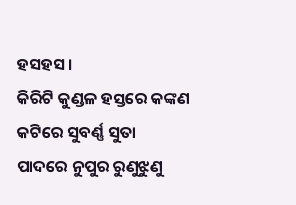ହସହସ ।
କିରିଟି କୁଣ୍ଡଳ ହସ୍ତରେ କଙ୍କଣ
କଟିରେ ସୁବର୍ଣ୍ଣ ସୁତା
ପାଦରେ ନୁପୁର ରୁଣୁଝୁଣୁ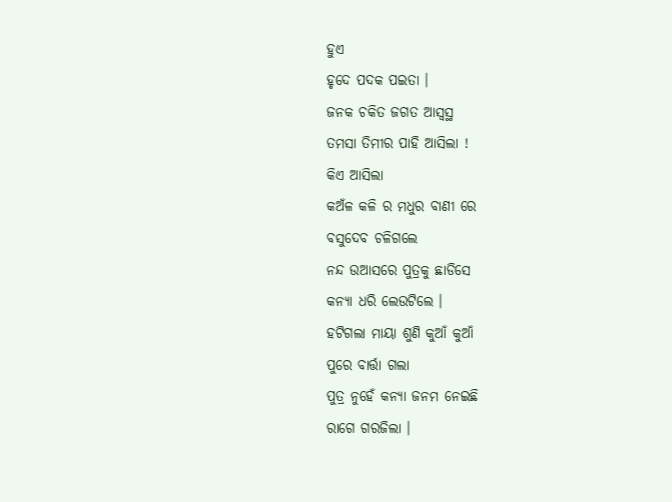ହୁଏ
ହୃଦେ ପଦକ ପଇତା ।
ଜନକ ଚକିତ ଜଗତ ଆସ୍ବସ୍ଥ
ତମସା ତିମୀର ପାହି ଆସିଲା !
କିଏ ଆସିଲା
କଅଁଳ କଳି ର ମଧୁର ବାଣୀ ରେ
ବସୁଦେବ ଚଳିଗଲେ
ନନ୍ଦ ଉଆସରେ ପୁତ୍ରକୁ ଛାଡିସେ
କନ୍ୟା ଧରି ଲେଉଟିଲେ ।
ହଟିଗଲା ମାୟା ଶୁଣି କୁଆଁ କୁଆଁ
ପୁରେ ବାର୍ତ୍ତା ଗଲା
ପୁତ୍ର ନୁହେଁ କନ୍ୟା ଜନମ ନେଇଛି
ରାଗେ ଗରଜିଲା ।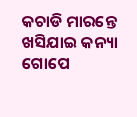କଚାଡି ମାରନ୍ତେ ଖସିଯାଇ କନ୍ୟା
ଗୋପେ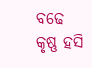ବଢେ କୃଷ୍ଣ ହସି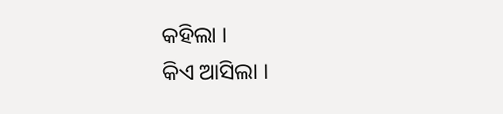କହିଲା ।
କିଏ ଆସିଲା ।